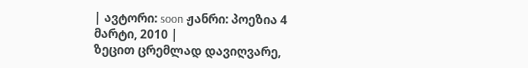| ავტორი: soon ჟანრი: პოეზია 4 მარტი, 2010 |
ზეცით ცრემლად დავიღვარე,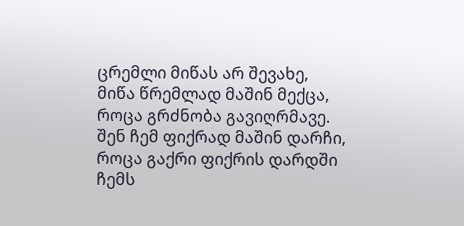ცრემლი მიწას არ შევახე, მიწა წრემლად მაშინ მექცა, როცა გრძნობა გავიღრმავე.
შენ ჩემ ფიქრად მაშინ დარჩი, როცა გაქრი ფიქრის დარდში ჩემს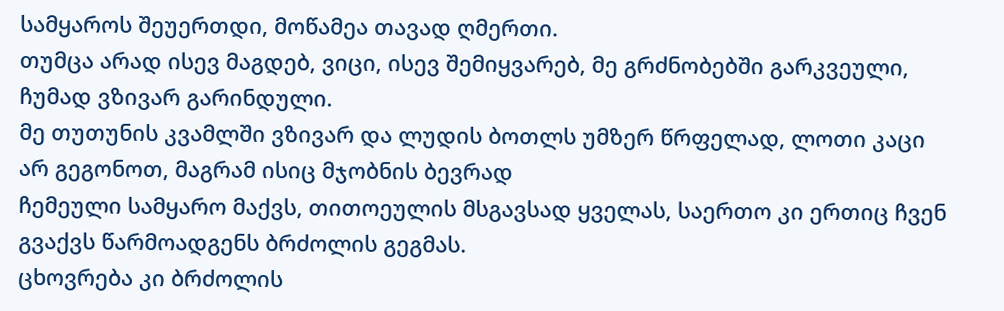სამყაროს შეუერთდი, მოწამეა თავად ღმერთი.
თუმცა არად ისევ მაგდებ, ვიცი, ისევ შემიყვარებ, მე გრძნობებში გარკვეული, ჩუმად ვზივარ გარინდული.
მე თუთუნის კვამლში ვზივარ და ლუდის ბოთლს უმზერ წრფელად, ლოთი კაცი არ გეგონოთ, მაგრამ ისიც მჯობნის ბევრად
ჩემეული სამყარო მაქვს, თითოეულის მსგავსად ყველას, საერთო კი ერთიც ჩვენ გვაქვს წარმოადგენს ბრძოლის გეგმას.
ცხოვრება კი ბრძოლის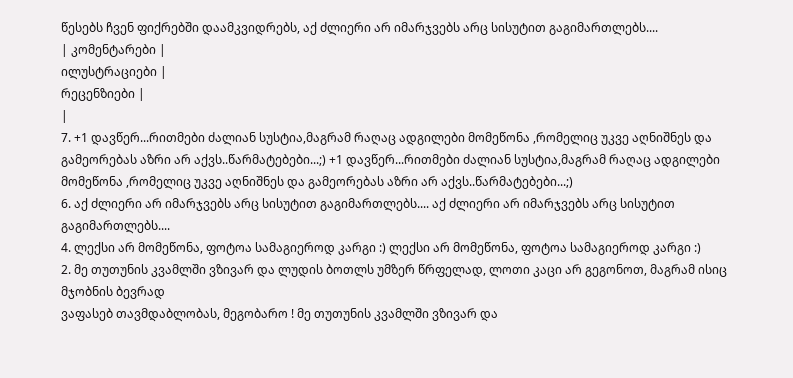წესებს ჩვენ ფიქრებში დაამკვიდრებს, აქ ძლიერი არ იმარჯვებს არც სისუტით გაგიმართლებს....
| კომენტარები |
ილუსტრაციები |
რეცენზიები |
|
7. +1 დავწერ...რითმები ძალიან სუსტია,მაგრამ რაღაც ადგილები მომეწონა ,რომელიც უკვე აღნიშნეს და გამეორებას აზრი არ აქვს..წარმატებები...;) +1 დავწერ...რითმები ძალიან სუსტია,მაგრამ რაღაც ადგილები მომეწონა ,რომელიც უკვე აღნიშნეს და გამეორებას აზრი არ აქვს..წარმატებები...;)
6. აქ ძლიერი არ იმარჯვებს არც სისუტით გაგიმართლებს.... აქ ძლიერი არ იმარჯვებს არც სისუტით გაგიმართლებს....
4. ლექსი არ მომეწონა, ფოტოა სამაგიეროდ კარგი :) ლექსი არ მომეწონა, ფოტოა სამაგიეროდ კარგი :)
2. მე თუთუნის კვამლში ვზივარ და ლუდის ბოთლს უმზერ წრფელად, ლოთი კაცი არ გეგონოთ, მაგრამ ისიც მჯობნის ბევრად
ვაფასებ თავმდაბლობას, მეგობარო ! მე თუთუნის კვამლში ვზივარ და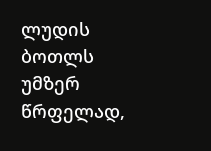ლუდის ბოთლს უმზერ წრფელად,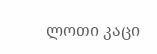ლოთი კაცი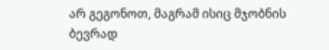არ გეგონოთ, მაგრამ ისიც მჯობნის ბევრად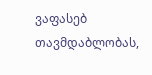ვაფასებ თავმდაბლობას,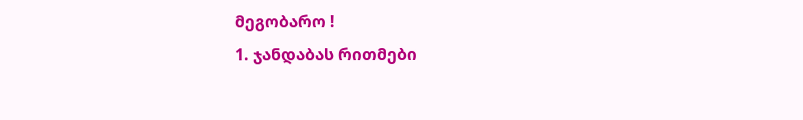მეგობარო !
1. ჯანდაბას რითმები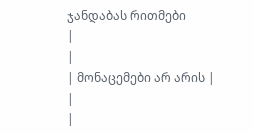ჯანდაბას რითმები
|
|
| მონაცემები არ არის |
|
|